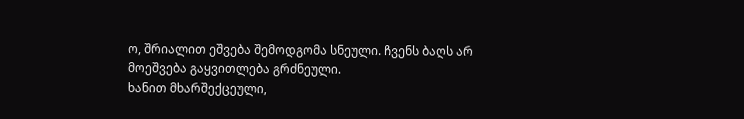ო, შრიალით ეშვება შემოდგომა სნეული. ჩვენს ბაღს არ მოეშვება გაყვითლება გრძნეული.
ხანით მხარშექცეული,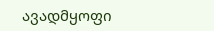ავადმყოფი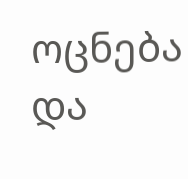ოცნება და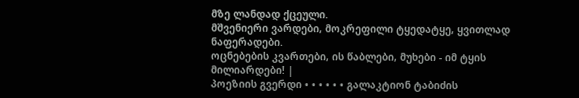მზე ლანდად ქცეული.
მშვენიერი ვარდები, მოკრეფილი ტყედატყე, ყვითლად ნაფერადები.
ოცნებების კვართები, ის წაბლები, მუხები - იმ ტყის მილიარდები! |
პოეზიის გვერდი • • • • • • გალაკტიონ ტაბიძის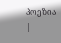პოეზია |